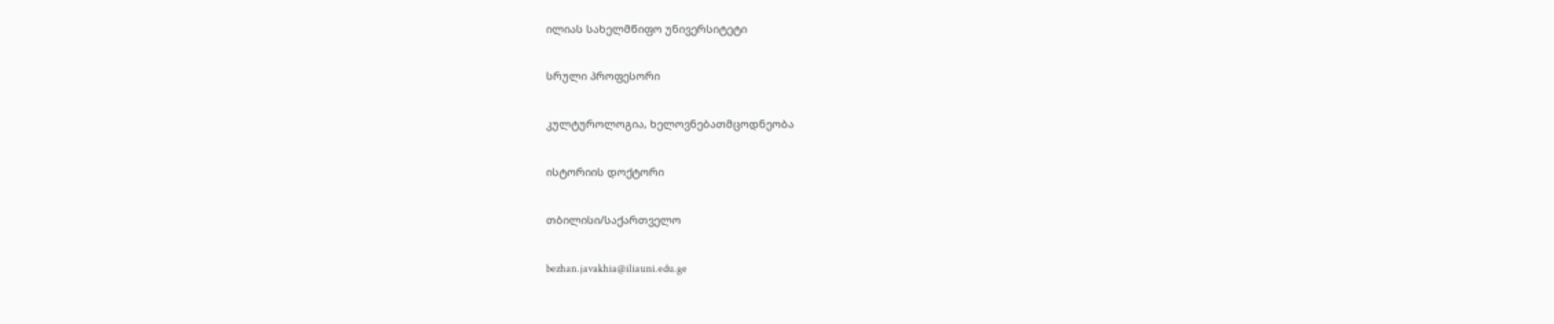ილიას სახელმწიფო უნივერსიტეტი

სრული პროფესორი

კულტუროლოგია, ხელოვნებათმცოდნეობა

ისტორიის დოქტორი

თბილისი/საქართველო

bezhan.javakhia@iliauni.edu.ge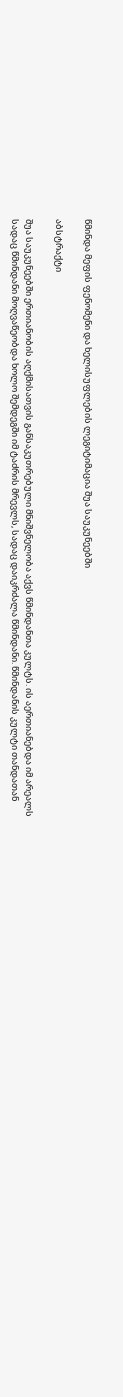წმინდა მეფის ფენომენი და ხელისუფლების ლეგიტიმაცია შუა საუკუნეებში

აბსტრაქტი

შუა საუკუნეებში ერთიანობის აღქმისათვის განსაკუთრებული მნიშვნელობა აქვს წმინდანთა კულტს. ის აერთიანებდა იმ არეალს სადაც წმინდანი მოღვაწეობდა ხოლო შემდეგში იმ ტაძრის მრევლს, სადაც დაიკრძალა წმინდანი. წმინდანის კულტი თანდათან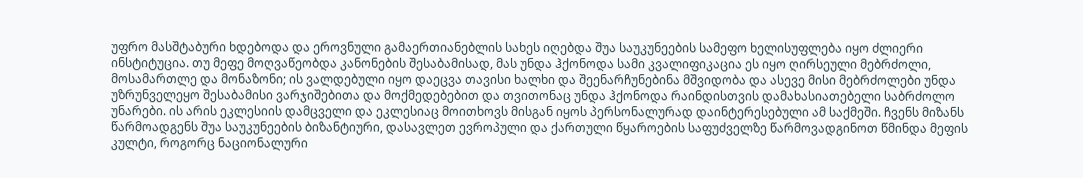უფრო მასშტაბური ხდებოდა და ეროვნული გამაერთიანებლის სახეს იღებდა შუა საუკუნეების სამეფო ხელისუფლება იყო ძლიერი ინსტიტუცია. თუ მეფე მოღვაწეობდა კანონების შესაბამისად, მას უნდა ჰქონოდა სამი კვალიფიკაცია ეს იყო ღირსეული მებრძოლი, მოსამართლე და მონაზონი; ის ვალდებული იყო დაეცვა თავისი ხალხი და შეენარჩუნებინა მშვიდობა და ასევე მისი მებრძოლები უნდა უზრუნველეყო შესაბამისი ვარჯიშებითა და მოქმედებებით და თვითონაც უნდა ჰქონოდა რაინდისთვის დამახასიათებელი საბრძოლო უნარები. ის არის ეკლესიის დამცველი და ეკლესიაც მოითხოვს მისგან იყოს პერსონალურად დაინტერესებული ამ საქმეში. ჩვენს მიზანს წარმოადგენს შუა საუკუნეების ბიზანტიური, დასავლეთ ევროპული და ქართული წყაროების საფუძველზე წარმოვადგინოთ წმინდა მეფის კულტი, როგორც ნაციონალური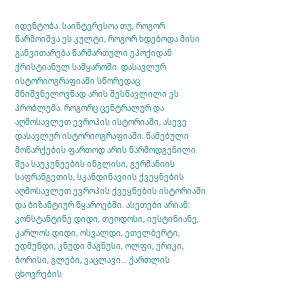იდენტობა. საინტერესოა თუ, როგორ წარმოიშვა ეს კულტი, როგორ ხდებოდა მისი განვითარება წარმართული ეპოქიდან ქრისტიანულ სამყაროში. დასავლურ ისტორიოგრაფიაში სწორედაც მნიშვნელოვნად არის შესწავლილი ეს პრობლემა. როგორც ცენტრალურ და აღმოსავლეთ ევროპის ისტორიაში, ასევე დასავლურ ისტორიოგრაფიაში. წამებული მონარქების ფართოდ არის წარმოდგენილი შუა საუკუნეების ინგლისი, გერმანიის საფრანგეთის, სკანდინავიის ქვეყნების აღმოსავლეთ ევროპის ქვეყნების ისტორიაში და ბიზანტიურ წყაროებში. ასეთები არიან: კონსტანტინე დიდი, თეოდოსი, იუსტინიანე, კარლოს დიდი, ოსვალდი, ეთელბერტი, ედმუნდი, კნუდი მაგნუსი, ოლფი, ერიკი, ბორისი, გლები, ვაცლავი... ქართლის ცხოვრების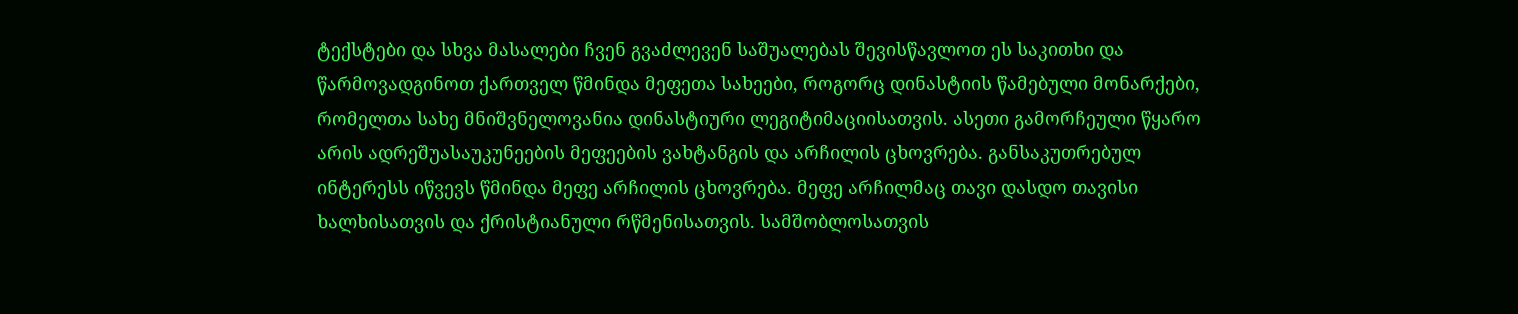ტექსტები და სხვა მასალები ჩვენ გვაძლევენ საშუალებას შევისწავლოთ ეს საკითხი და წარმოვადგინოთ ქართველ წმინდა მეფეთა სახეები, როგორც დინასტიის წამებული მონარქები, რომელთა სახე მნიშვნელოვანია დინასტიური ლეგიტიმაციისათვის. ასეთი გამორჩეული წყარო არის ადრეშუასაუკუნეების მეფეების ვახტანგის და არჩილის ცხოვრება. განსაკუთრებულ ინტერესს იწვევს წმინდა მეფე არჩილის ცხოვრება. მეფე არჩილმაც თავი დასდო თავისი ხალხისათვის და ქრისტიანული რწმენისათვის. სამშობლოსათვის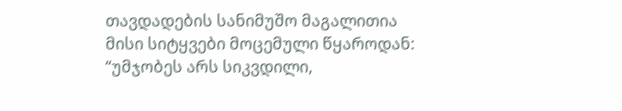თავდადების სანიმუშო მაგალითია მისი სიტყვები მოცემული წყაროდან: “უმჯობეს არს სიკვდილი,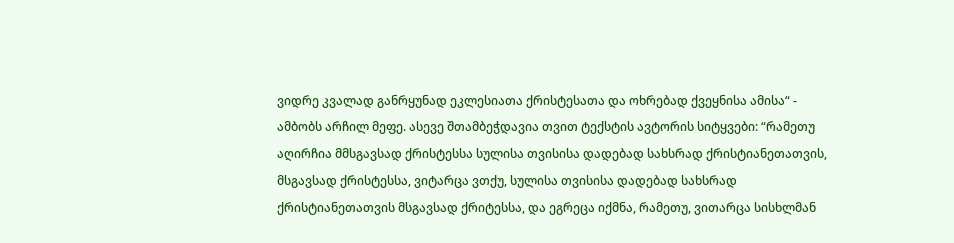ვიდრე კვალად განრყუნად ეკლესიათა ქრისტესათა და ოხრებად ქვეყნისა ამისა“ - ამბობს არჩილ მეფე. ასევე შთამბეჭდავია თვით ტექსტის ავტორის სიტყვები: “რამეთუ აღირჩია მმსგავსად ქრისტესსა სულისა თვისისა დადებად სახსრად ქრისტიანეთათვის, მსგავსად ქრისტესსა, ვიტარცა ვთქუ, სულისა თვისისა დადებად სახსრად ქრისტიანეთათვის მსგავსად ქრიტესსა, და ეგრეცა იქმნა, რამეთუ, ვითარცა სისხლმან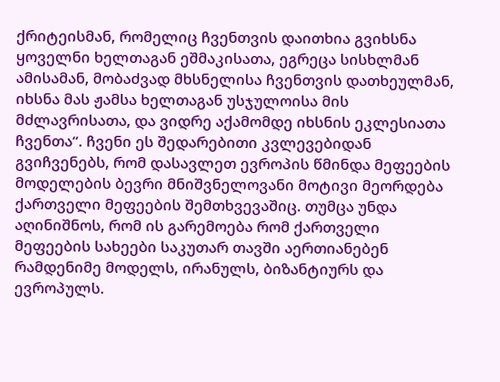ქრიტეისმან, რომელიც ჩვენთვის დაითხია გვიხსნა ყოველნი ხელთაგან ეშმაკისათა, ეგრეცა სისხლმან ამისამან, მობაძვად მხსნელისა ჩვენთვის დათხეულმან, იხსნა მას ჟამსა ხელთაგან უსჯულოისა მის მძლავრისათა, და ვიდრე აქამომდე იხსნის ეკლესიათა ჩვენთა“. ჩვენი ეს შედარებითი კვლევებიდან გვიჩვენებს, რომ დასავლეთ ევროპის წმინდა მეფეების მოდელების ბევრი მნიშვნელოვანი მოტივი მეორდება ქართველი მეფეების შემთხვევაშიც. თუმცა უნდა აღინიშნოს, რომ ის გარემოება რომ ქართველი მეფეების სახეები საკუთარ თავში აერთიანებენ რამდენიმე მოდელს, ირანულს, ბიზანტიურს და ევროპულს.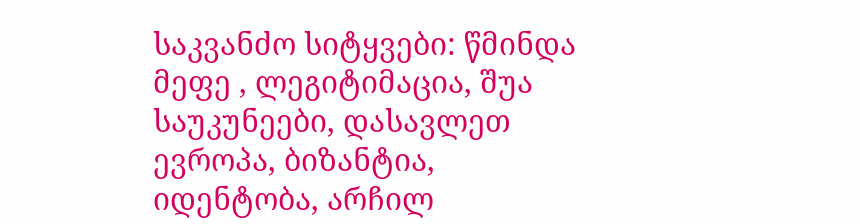საკვანძო სიტყვები: წმინდა მეფე , ლეგიტიმაცია, შუა საუკუნეები, დასავლეთ ევროპა, ბიზანტია, იდენტობა, არჩილ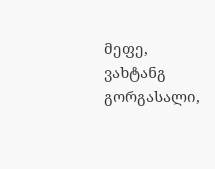მეფე, ვახტანგ გორგასალი,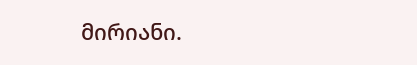მირიანი.